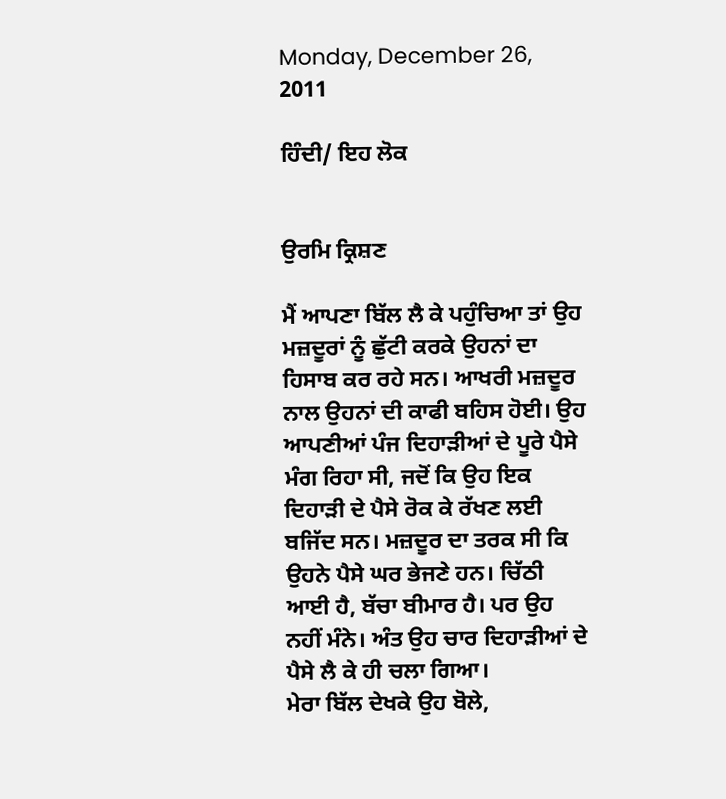Monday, December 26, 2011

ਹਿੰਦੀ/ ਇਹ ਲੋਕ


ਉਰਮਿ ਕ੍ਰਿਸ਼ਣ

ਮੈਂ ਆਪਣਾ ਬਿੱਲ ਲੈ ਕੇ ਪਹੁੰਚਿਆ ਤਾਂ ਉਹ ਮਜ਼ਦੂਰਾਂ ਨੂੰ ਛੁੱਟੀ ਕਰਕੇ ਉਹਨਾਂ ਦਾ ਹਿਸਾਬ ਕਰ ਰਹੇ ਸਨ। ਆਖਰੀ ਮਜ਼ਦੂਰ ਨਾਲ ਉਹਨਾਂ ਦੀ ਕਾਫੀ ਬਹਿਸ ਹੋਈ। ਉਹ ਆਪਣੀਆਂ ਪੰਜ ਦਿਹਾੜੀਆਂ ਦੇ ਪੂਰੇ ਪੈਸੇ ਮੰਗ ਰਿਹਾ ਸੀ, ਜਦੋਂ ਕਿ ਉਹ ਇਕ ਦਿਹਾੜੀ ਦੇ ਪੈਸੇ ਰੋਕ ਕੇ ਰੱਖਣ ਲਈ ਬਜਿੱਦ ਸਨ। ਮਜ਼ਦੂਰ ਦਾ ਤਰਕ ਸੀ ਕਿ ਉਹਨੇ ਪੈਸੇ ਘਰ ਭੇਜਣੇ ਹਨ। ਚਿੱਠੀ ਆਈ ਹੈ, ਬੱਚਾ ਬੀਮਾਰ ਹੈ। ਪਰ ਉਹ ਨਹੀਂ ਮੰਨੇ। ਅੰਤ ਉਹ ਚਾਰ ਦਿਹਾੜੀਆਂ ਦੇ ਪੈਸੇ ਲੈ ਕੇ ਹੀ ਚਲਾ ਗਿਆ।
ਮੇਰਾ ਬਿੱਲ ਦੇਖਕੇ ਉਹ ਬੋਲੇ,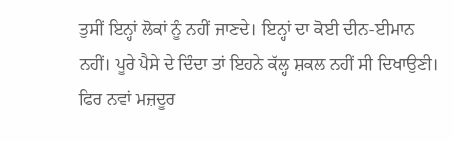ਤੁਸੀਂ ਇਨ੍ਹਾਂ ਲੋਕਾਂ ਨੂੰ ਨਹੀਂ ਜਾਣਦੇ। ਇਨ੍ਹਾਂ ਦਾ ਕੋਈ ਦੀਨ-ਈਮਾਨ ਨਹੀਂ। ਪੂਰੇ ਪੈਸੇ ਦੇ ਦਿੰਦਾ ਤਾਂ ਇਹਨੇ ਕੱਲ੍ਹ ਸ਼ਕਲ ਨਹੀਂ ਸੀ ਦਿਖਾਉਣੀ। ਫਿਰ ਨਵਾਂ ਮਜ਼ਦੂਰ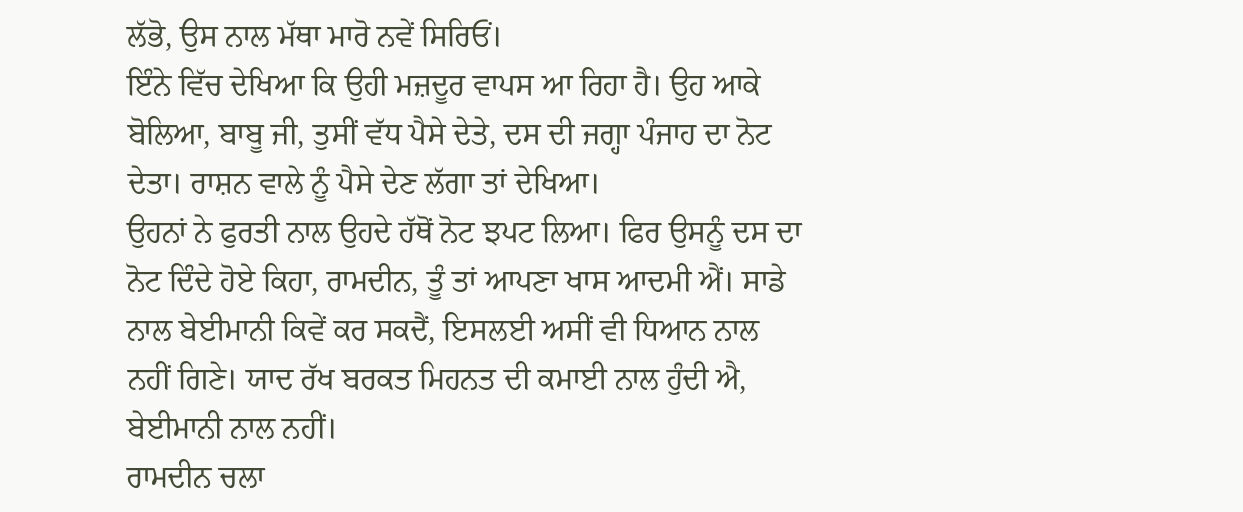ਲੱਭੋ, ਉਸ ਨਾਲ ਮੱਥਾ ਮਾਰੋ ਨਵੇਂ ਸਿਰਿਓਂ।
ਇੰਨੇ ਵਿੱਚ ਦੇਖਿਆ ਕਿ ਉਹੀ ਮਜ਼ਦੂਰ ਵਾਪਸ ਆ ਰਿਹਾ ਹੈ। ਉਹ ਆਕੇ ਬੋਲਿਆ, ਬਾਬੂ ਜੀ, ਤੁਸੀਂ ਵੱਧ ਪੈਸੇ ਦੇਤੇ, ਦਸ ਦੀ ਜਗ੍ਹਾ ਪੰਜਾਹ ਦਾ ਨੋਟ ਦੇਤਾ। ਰਾਸ਼ਨ ਵਾਲੇ ਨੂੰ ਪੈਸੇ ਦੇਣ ਲੱਗਾ ਤਾਂ ਦੇਖਿਆ।
ਉਹਨਾਂ ਨੇ ਫੁਰਤੀ ਨਾਲ ਉਹਦੇ ਹੱਥੋਂ ਨੋਟ ਝਪਟ ਲਿਆ। ਫਿਰ ਉਸਨੂੰ ਦਸ ਦਾ ਨੋਟ ਦਿੰਦੇ ਹੋਏ ਕਿਹਾ, ਰਾਮਦੀਨ, ਤੂੰ ਤਾਂ ਆਪਣਾ ਖਾਸ ਆਦਮੀ ਐਂ। ਸਾਡੇ ਨਾਲ ਬੇਈਮਾਨੀ ਕਿਵੇਂ ਕਰ ਸਕਦੈਂ, ਇਸਲਈ ਅਸੀਂ ਵੀ ਧਿਆਨ ਨਾਲ ਨਹੀਂ ਗਿਣੇ। ਯਾਦ ਰੱਖ ਬਰਕਤ ਮਿਹਨਤ ਦੀ ਕਮਾਈ ਨਾਲ ਹੁੰਦੀ ਐ, ਬੇਈਮਾਨੀ ਨਾਲ ਨਹੀਂ।
ਰਾਮਦੀਨ ਚਲਾ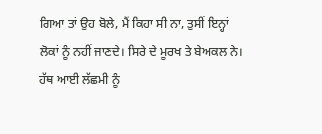ਗਿਆ ਤਾਂ ਉਹ ਬੋਲੇ, ਮੈਂ ਕਿਹਾ ਸੀ ਨਾ, ਤੁਸੀਂ ਇਨ੍ਹਾਂ ਲੋਕਾਂ ਨੂੰ ਨਹੀਂ ਜਾਣਦੇ। ਸਿਰੇ ਦੇ ਮੂਰਖ ਤੇ ਬੇਅਕਲ ਨੇ। ਹੱਥ ਆਈ ਲੱਛਮੀ ਨੂੰ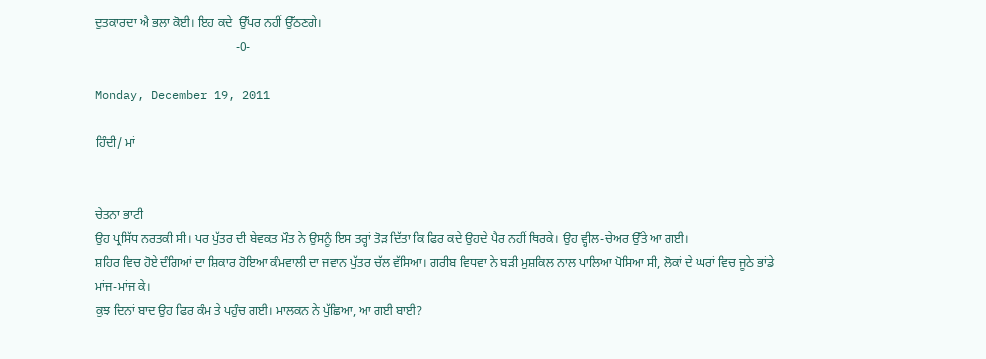ਦੁਤਕਾਰਦਾ ਐ ਭਲਾ ਕੋਈ। ਇਹ ਕਦੇ  ਉੱਪਰ ਨਹੀਂ ਉੱਠਣਗੇ।
                                             -0-

Monday, December 19, 2011

ਹਿੰਦੀ/ ਮਾਂ


ਚੇਤਨਾ ਭਾਟੀ
ਉਹ ਪ੍ਰਸਿੱਧ ਨਰਤਕੀ ਸੀ। ਪਰ ਪੁੱਤਰ ਦੀ ਬੇਵਕਤ ਮੌਤ ਨੇ ਉਸਨੂੰ ਇਸ ਤਰ੍ਹਾਂ ਤੋੜ ਦਿੱਤਾ ਕਿ ਫਿਰ ਕਦੇ ਉਹਦੇ ਪੈਰ ਨਹੀਂ ਥਿਰਕੇ। ਉਹ ਵ੍ਹੀਲ-ਚੇਅਰ ਉੱਤੇ ਆ ਗਈ।
ਸ਼ਹਿਰ ਵਿਚ ਹੋਏ ਦੰਗਿਆਂ ਦਾ ਸ਼ਿਕਾਰ ਹੋਇਆ ਕੰਮਵਾਲੀ ਦਾ ਜਵਾਨ ਪੁੱਤਰ ਚੱਲ ਵੱਸਿਆ। ਗਰੀਬ ਵਿਧਵਾ ਨੇ ਬੜੀ ਮੁਸ਼ਕਿਲ ਨਾਲ ਪਾਲਿਆ ਪੋਸਿਆ ਸੀ, ਲੋਕਾਂ ਦੇ ਘਰਾਂ ਵਿਚ ਜੂਠੇ ਭਾਂਡੇ ਮਾਂਜ-ਮਾਂਜ ਕੇ।
ਕੁਝ ਦਿਨਾਂ ਬਾਦ ਉਹ ਫਿਰ ਕੰਮ ਤੇ ਪਹੁੰਚ ਗਈ। ਮਾਲਕਨ ਨੇ ਪੁੱਛਿਆ, ਆ ਗਈ ਬਾਈ?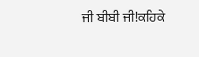ਜੀ ਬੀਬੀ ਜੀ!ਕਹਿਕੇ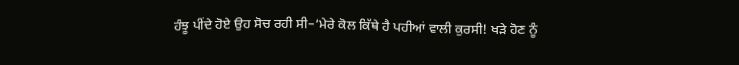ਹੰਝੂ ਪੀਂਦੇ ਹੋਏ ਉਹ ਸੋਚ ਰਹੀ ਸੀ–‘ਮੇਰੇ ਕੋਲ ਕਿੱਥੇ ਹੈ ਪਹੀਆਂ ਵਾਲੀ ਕੁਰਸੀ! ਖੜੇ ਹੋਣ ਨੂੰ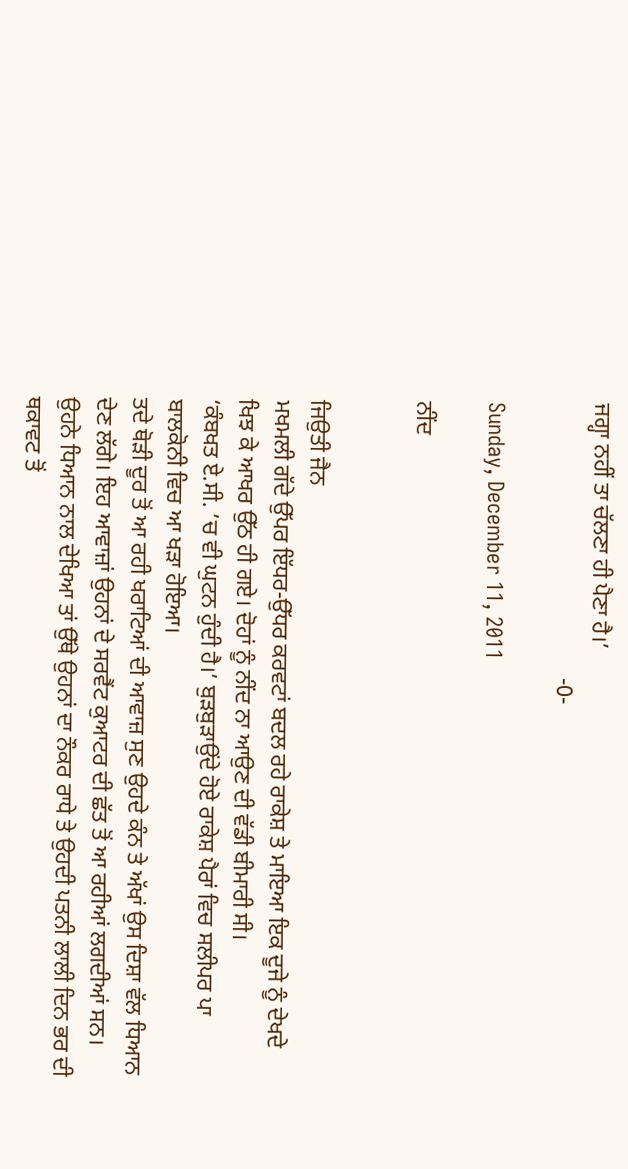ਜਗ੍ਹਾ ਨਹੀਂ ਤਾ ਚੱਲਣਾ ਹੀ ਪੈਣਾ ਹੈ।’
                                                -0-

Sunday, December 11, 2011

ਨੀਂਦ


ਜਿਉਤੀ ਜੈਨ
ਮਖਮਲੀ ਗੱਦੇ ਉੱਪਰ ਇੱਧਰ-ਉੱਧਰ ਕਰਵਟਾਂ ਬਦਲ ਰਹੇ ਰਾਕੇਸ਼ ਤੇ ਮਾਇਆ ਇਕ ਦੂਜੇ ਨੂੰ ਦੇਖਦੇ ਖਿਝ ਕੇ ਆਖਰ ਉੱਠ ਹੀ ਗਏ। ਦੋਹਾਂ ਨੂੰ ਨੀਂਦ ਨਾ ਆਉਣ ਦੀ ਵੱਡੀ ਬੀਮਾਰੀ ਸੀ।
‘ਕੰਬਖਤ ਏ.ਸੀ. ’ਚ ਵੀ ਘੁਟਨ ਹੁੰਦੀ ਹੈ।’ ਬੁੜਬੁੜਾਉਂਦੇ ਹੋਏ ਰਾਕੇਸ਼ ਪੈਰਾਂ ਵਿਚ ਸਲੀਪਰ ਪਾ ਬਾਲਕੋਨੀ ਵਿਚ ਆ ਖੜਾ ਹੋਇਆ।
ਤਦੇ ਥੋੜੀ ਦੂਰ ਤੋਂ ਆ ਰਹੀ ਖਰਾਟਿਆਂ ਦੀ ਆਵਾਜ਼ ਸੁਣ ਉਹਦੇ ਕੰਨ ਤੇ ਅੱਖਾਂ ਉਸ ਦਿਸ਼ਾ ਵੱਲ ਧਿਆਨ ਦੇਣ ਲੱਗੇ। ਇਹ ਆਵਾਜ਼ਾਂ ਉਹਨਾਂ ਦੇ ਸਰਵੈਂਟ ਕੁਆਟਰ ਦੀ ਛੱਤ ਤੋਂ ਆ ਰਹੀਆਂ ਲਗਦੀਆਂ ਸਨ। ਉਹਨੇ ਧਿਆਨ ਨਾਲ ਦੇਖਿਆ ਤਾਂ ਉੱਥੇ ਉਹਨਾਂ ਦਾ ਨੌਕਰ ਰਾਧੇ ਤੇ ਉਹਦੀ ਪਤਨੀ ਲਾਲੀ ਦਿਨ ਭਰ ਦੀ ਥਕਾਵਟ ਤੋਂ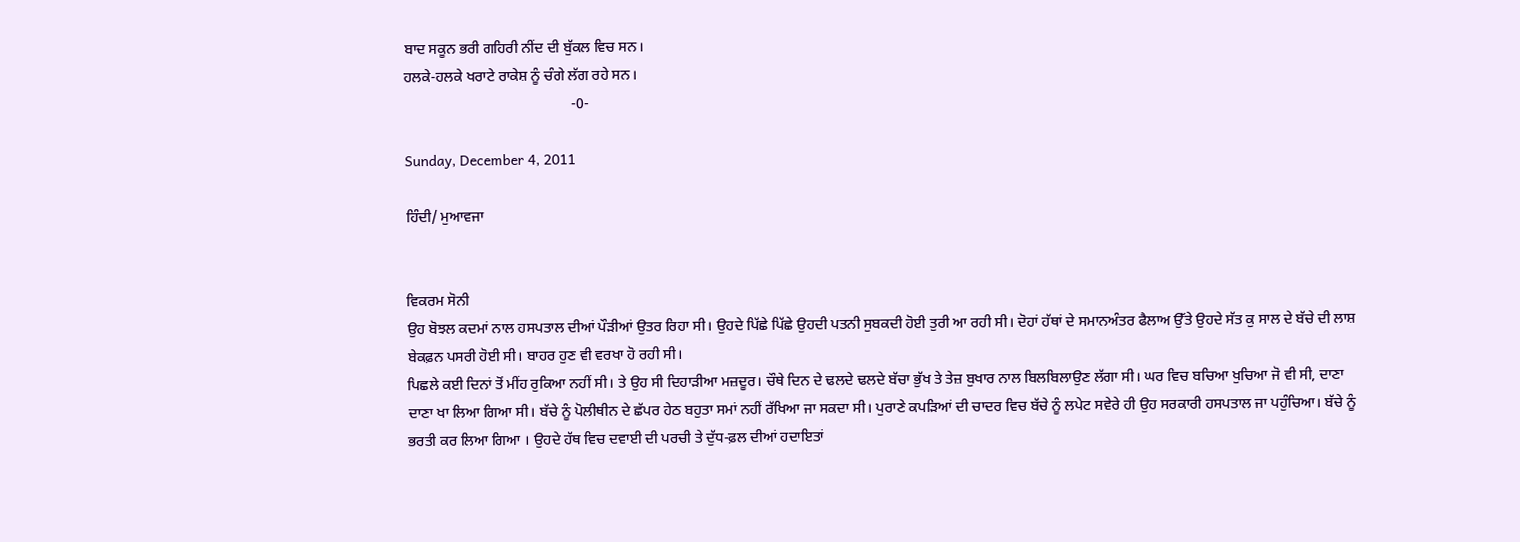ਬਾਦ ਸਕੂਨ ਭਰੀ ਗਹਿਰੀ ਨੀਂਦ ਦੀ ਬੁੱਕਲ ਵਿਚ ਸਨ।
ਹਲਕੇ-ਹਲਕੇ ਖਰਾਟੇ ਰਾਕੇਸ਼ ਨੂੰ ਚੰਗੇ ਲੱਗ ਰਹੇ ਸਨ।
                                              -0-

Sunday, December 4, 2011

ਹਿੰਦੀ/ ਮੁਆਵਜਾ


ਵਿਕਰਮ ਸੋਨੀ
ਉਹ ਬੋਝਲ ਕਦਮਾਂ ਨਾਲ ਹਸਪਤਾਲ ਦੀਆਂ ਪੌੜੀਆਂ ਉਤਰ ਰਿਹਾ ਸੀ। ਉਹਦੇ ਪਿੱਛੇ ਪਿੱਛੇ ਉਹਦੀ ਪਤਨੀ ਸੁਬਕਦੀ ਹੋਈ ਤੁਰੀ ਆ ਰਹੀ ਸੀ। ਦੋਹਾਂ ਹੱਥਾਂ ਦੇ ਸਮਾਨਅੰਤਰ ਫੈਲਾਅ ਉੱਤੇ ਉਹਦੇ ਸੱਤ ਕੁ ਸਾਲ ਦੇ ਬੱਚੇ ਦੀ ਲਾਸ਼ ਬੇਕਫ਼ਨ ਪਸਰੀ ਹੋਈ ਸੀ। ਬਾਹਰ ਹੁਣ ਵੀ ਵਰਖਾ ਹੋ ਰਹੀ ਸੀ।
ਪਿਛਲੇ ਕਈ ਦਿਨਾਂ ਤੋਂ ਮੀਂਹ ਰੁਕਿਆ ਨਹੀਂ ਸੀ। ਤੇ ਉਹ ਸੀ ਦਿਹਾੜੀਆ ਮਜ਼ਦੂਰ। ਚੌਥੇ ਦਿਨ ਦੇ ਢਲਦੇ ਢਲਦੇ ਬੱਚਾ ਭੁੱਖ ਤੇ ਤੇਜ਼ ਬੁਖਾਰ ਨਾਲ ਬਿਲਬਿਲਾਉਣ ਲੱਗਾ ਸੀ। ਘਰ ਵਿਚ ਬਚਿਆ ਖੁਚਿਆ ਜੋ ਵੀ ਸੀ, ਦਾਣਾ ਦਾਣਾ ਖਾ ਲਿਆ ਗਿਆ ਸੀ। ਬੱਚੇ ਨੂੰ ਪੋਲੀਥੀਨ ਦੇ ਛੱਪਰ ਹੇਠ ਬਹੁਤਾ ਸਮਾਂ ਨਹੀਂ ਰੱਖਿਆ ਜਾ ਸਕਦਾ ਸੀ। ਪੁਰਾਣੇ ਕਪੜਿਆਂ ਦੀ ਚਾਦਰ ਵਿਚ ਬੱਚੇ ਨੂੰ ਲਪੇਟ ਸਵੇਰੇ ਹੀ ਉਹ ਸਰਕਾਰੀ ਹਸਪਤਾਲ ਜਾ ਪਹੁੰਚਿਆ। ਬੱਚੇ ਨੂੰ ਭਰਤੀ ਕਰ ਲਿਆ ਗਿਆ । ਉਹਦੇ ਹੱਥ ਵਿਚ ਦਵਾਈ ਦੀ ਪਰਚੀ ਤੇ ਦੁੱਧ-ਫ਼ਲ ਦੀਆਂ ਹਦਾਇਤਾਂ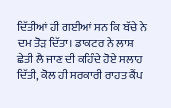ਦਿੱਤੀਆਂ ਹੀ ਗਈਆਂ ਸਨ ਕਿ ਬੱਚੇ ਨੇ ਦਮ ਤੋਡ਼ ਦਿੱਤਾ। ਡਾਕਟਰ ਨੇ ਲਾਸ਼ ਛੇਤੀ ਲੈ ਜਾਣ ਦੀ ਕਹਿੰਦੇ ਹੋਏ ਸਲਾਹ ਦਿੱਤੀ, ਕੋਲ ਹੀ ਸਰਕਾਰੀ ਰਾਹਤ ਕੈਂਪ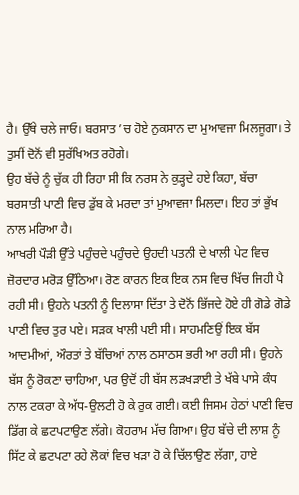ਹੈ। ਉੱਥੇ ਚਲੇ ਜਾਓ। ਬਰਸਾਤ ’ਚ ਹੋਏ ਨੁਕਸਾਨ ਦਾ ਮੁਆਵਜਾ ਮਿਲਜੂਗਾ। ਤੇ ਤੁਸੀਂ ਦੋਨੋਂ ਵੀ ਸੁਰੱਖਿਅਤ ਰਹੋਗੇ।
ਉਹ ਬੱਚੇ ਨੂੰ ਚੁੱਕ ਹੀ ਰਿਹਾ ਸੀ ਕਿ ਨਰਸ ਨੇ ਕੁੜ੍ਹਦੇ ਹਏ ਕਿਹਾ, ਬੱਚਾ ਬਰਸਾਤੀ ਪਾਣੀ ਵਿਚ ਡੁੱਬ ਕੇ ਮਰਦਾ ਤਾਂ ਮੁਆਵਜਾ ਮਿਲਦਾ। ਇਹ ਤਾਂ ਭੁੱਖ ਨਾਲ ਮਰਿਆ ਹੈ।
ਆਖਰੀ ਪੌੜੀ ਉੱਤੇ ਪਹੁੰਚਦੇ ਪਹੁੰਚਦੇ ਉਹਦੀ ਪਤਨੀ ਦੇ ਖਾਲੀ ਪੇਟ ਵਿਚ ਜ਼ੋਰਦਾਰ ਮਰੋਡ਼ ਉੱਠਿਆ। ਰੋਣ ਕਾਰਨ ਇਕ ਇਕ ਨਸ ਵਿਚ ਖਿੱਚ ਜਿਹੀ ਪੈ ਰਹੀ ਸੀ। ਉਹਨੇ ਪਤਨੀ ਨੂੰ ਦਿਲਾਸਾ ਦਿੱਤਾ ਤੇ ਦੋਨੋਂ ਭਿੱਜਦੇ ਹੋਏ ਹੀ ਗੋਡੇ ਗੋਡੇ ਪਾਣੀ ਵਿਚ ਤੁਰ ਪਏ। ਸਡ਼ਕ ਖਾਲੀ ਪਈ ਸੀ। ਸਾਹਮਣਿਉਂ ਇਕ ਬੱਸ ਆਦਮੀਆਂ, ਔਰਤਾਂ ਤੇ ਬੱਚਿਆਂ ਨਾਲ ਠਸਾਠਸ ਭਰੀ ਆ ਰਹੀ ਸੀ। ਉਹਨੇ ਬੱਸ ਨੂੰ ਰੋਕਣਾ ਚਾਹਿਆ, ਪਰ ਉਦੋਂ ਹੀ ਬੱਸ ਲਡ਼ਖੜਾਈ ਤੇ ਖੱਬੇ ਪਾਸੇ ਕੰਧ ਨਾਲ ਟਕਰਾ ਕੇ ਅੱਧ-ਉਲਟੀ ਹੋ ਕੇ ਰੁਕ ਗਈ। ਕਈ ਜਿਸਮ ਹੇਠਾਂ ਪਾਣੀ ਵਿਚ ਡਿੱਗ ਕੇ ਛਟਪਟਾਉਣ ਲੱਗੇ। ਕੋਹਰਾਮ ਮੱਚ ਗਿਆ। ਉਹ ਬੱਚੇ ਦੀ ਲਾਸ਼ ਨੂੰ ਸਿੱਟ ਕੇ ਛਟਪਟਾ ਰਹੇ ਲੋਕਾਂ ਵਿਚ ਖੜਾ ਹੋ ਕੇ ਚਿੱਲਾਉਣ ਲੱਗਾ, ਹਾਏ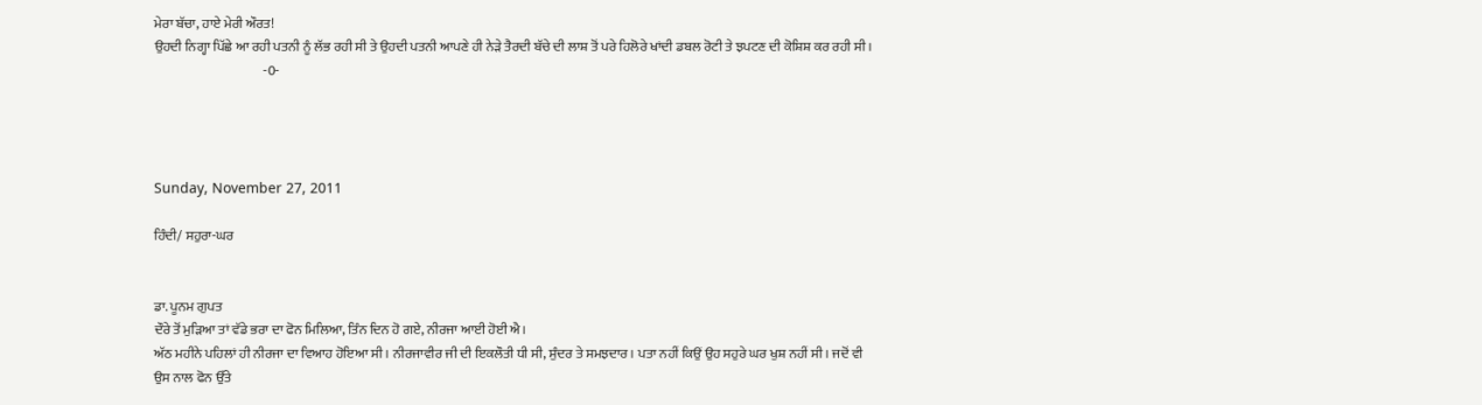ਮੇਰਾ ਬੱਚਾ, ਹਾਏ ਮੇਰੀ ਔਰਤ!
ਉਹਦੀ ਨਿਗ੍ਹਾ ਪਿੱਛੇ ਆ ਰਹੀ ਪਤਨੀ ਨੂੰ ਲੱਭ ਰਹੀ ਸੀ ਤੇ ਉਹਦੀ ਪਤਨੀ ਆਪਣੇ ਹੀ ਨੇੜੇ ਤੈਰਦੀ ਬੱਚੇ ਦੀ ਲਾਸ਼ ਤੋਂ ਪਰੇ ਹਿਲੋਰੇ ਖਾਂਦੀ ਡਬਲ ਰੋਟੀ ਤੇ ਝਪਟਣ ਦੀ ਕੋਸ਼ਿਸ਼ ਕਰ ਰਹੀ ਸੀ।
                                         -0-




Sunday, November 27, 2011

ਹਿੰਦੀ/ ਸਹੁਰਾ-ਘਰ


ਡਾ. ਪੂਨਮ ਗੁਪਤ
ਦੌਰੇ ਤੋਂ ਮੁਡ਼ਿਆ ਤਾਂ ਵੱਡੇ ਭਰਾ ਦਾ ਫੋਨ ਮਿਲਿਆ, ਤਿੰਨ ਦਿਨ ਹੋ ਗਏ, ਨੀਰਜਾ ਆਈ ਹੋਈ ਐ।
ਅੱਠ ਮਹੀਨੇ ਪਹਿਲਾਂ ਹੀ ਨੀਰਜਾ ਦਾ ਵਿਆਹ ਹੋਇਆ ਸੀ। ਨੀਰਜਾਵੀਰ ਜੀ ਦੀ ਇਕਲੌਤੀ ਧੀ ਸੀ, ਸੁੰਦਰ ਤੇ ਸਮਝਦਾਰ। ਪਤਾ ਨਹੀਂ ਕਿਉਂ ਉਹ ਸਹੁਰੇ ਘਰ ਖੁਸ਼ ਨਹੀਂ ਸੀ। ਜਦੋਂ ਵੀ ਉਸ ਨਾਲ ਫੋਨ ਉੱਤੇ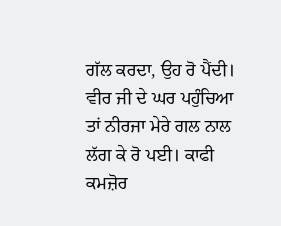ਗੱਲ ਕਰਦਾ, ਉਹ ਰੋ ਪੈਂਦੀ।
ਵੀਰ ਜੀ ਦੇ ਘਰ ਪਹੁੰਚਿਆ ਤਾਂ ਨੀਰਜਾ ਮੇਰੇ ਗਲ ਨਾਲ ਲੱਗ ਕੇ ਰੋ ਪਈ। ਕਾਫੀ ਕਮਜ਼ੋਰ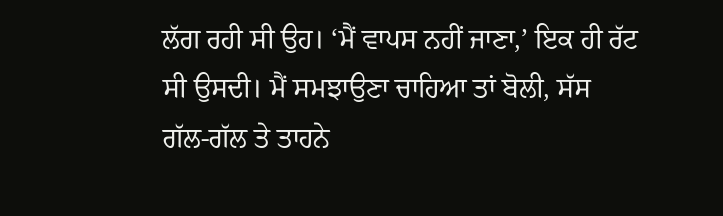ਲੱਗ ਰਹੀ ਸੀ ਉਹ। ‘ਮੈਂ ਵਾਪਸ ਨਹੀਂ ਜਾਣਾ,’ ਇਕ ਹੀ ਰੱਟ ਸੀ ਉਸਦੀ। ਮੈਂ ਸਮਝਾਉਣਾ ਚਾਹਿਆ ਤਾਂ ਬੋਲੀ, ਸੱਸ ਗੱਲ-ਗੱਲ ਤੇ ਤਾਹਨੇ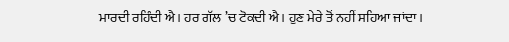ਮਾਰਦੀ ਰਹਿੰਦੀ ਐ। ਹਰ ਗੱਲ ’ਚ ਟੋਕਦੀ ਐ। ਹੁਣ ਮੇਰੇ ਤੋਂ ਨਹੀਂ ਸਹਿਆ ਜਾਂਦਾ।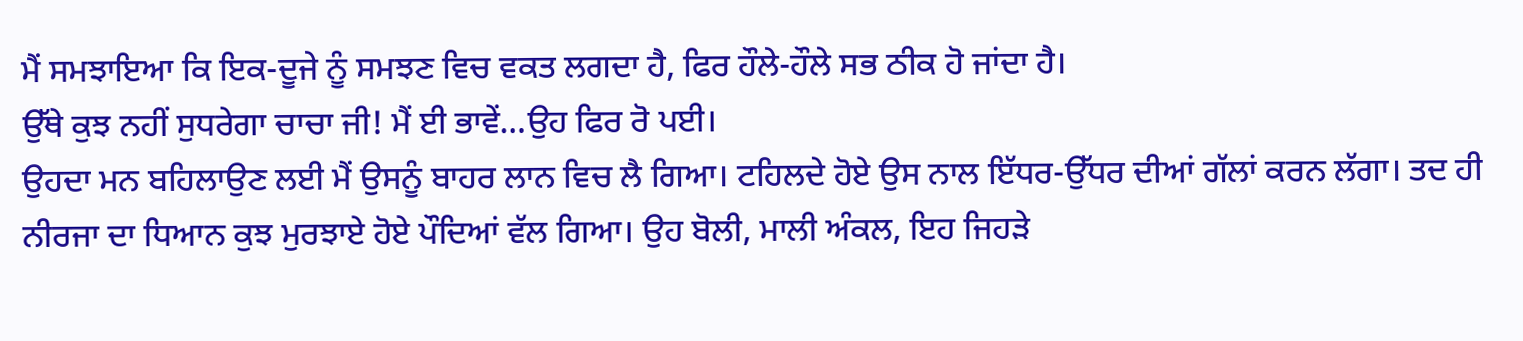ਮੈਂ ਸਮਝਾਇਆ ਕਿ ਇਕ-ਦੂਜੇ ਨੂੰ ਸਮਝਣ ਵਿਚ ਵਕਤ ਲਗਦਾ ਹੈ, ਫਿਰ ਹੌਲੇ-ਹੌਲੇ ਸਭ ਠੀਕ ਹੋ ਜਾਂਦਾ ਹੈ।
ਉੱਥੇ ਕੁਝ ਨਹੀਂ ਸੁਧਰੇਗਾ ਚਾਚਾ ਜੀ! ਮੈਂ ਈ ਭਾਵੇਂ…ਉਹ ਫਿਰ ਰੋ ਪਈ।
ਉਹਦਾ ਮਨ ਬਹਿਲਾਉਣ ਲਈ ਮੈਂ ਉਸਨੂੰ ਬਾਹਰ ਲਾਨ ਵਿਚ ਲੈ ਗਿਆ। ਟਹਿਲਦੇ ਹੋਏ ਉਸ ਨਾਲ ਇੱਧਰ-ਉੱਧਰ ਦੀਆਂ ਗੱਲਾਂ ਕਰਨ ਲੱਗਾ। ਤਦ ਹੀ ਨੀਰਜਾ ਦਾ ਧਿਆਨ ਕੁਝ ਮੁਰਝਾਏ ਹੋਏ ਪੌਦਿਆਂ ਵੱਲ ਗਿਆ। ਉਹ ਬੋਲੀ, ਮਾਲੀ ਅੰਕਲ, ਇਹ ਜਿਹਡ਼ੇ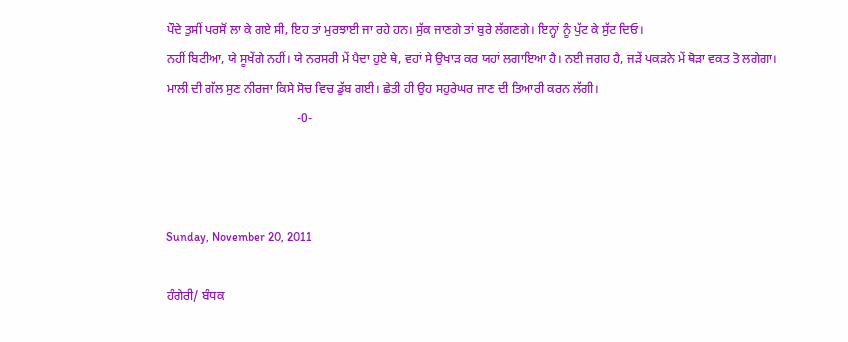ਪੌਦੇ ਤੁਸੀਂ ਪਰਸੋਂ ਲਾ ਕੇ ਗਏ ਸੀ, ਇਹ ਤਾਂ ਮੁਰਝਾਈ ਜਾ ਰਹੇ ਹਨ। ਸੁੱਕ ਜਾਣਗੇ ਤਾਂ ਬੁਰੇ ਲੱਗਣਗੇ। ਇਨ੍ਹਾਂ ਨੂੰ ਪੁੱਟ ਕੇ ਸੁੱਟ ਦਿਓ।
ਨਹੀਂ ਬਿਟੀਆ, ਯੇ ਸੂਖੇਂਗੇ ਨਹੀਂ। ਯੇ ਨਰਸਰੀ ਮੇਂ ਪੈਦਾ ਹੁਏ ਥੇ, ਵਹਾਂ ਸੇ ਉਖਾਡ਼ ਕਰ ਯਹਾਂ ਲਗਾਇਆ ਹੈ। ਨਈ ਜਗਹ ਹੈ, ਜਡ਼ੇਂ ਪਕਡ਼ਨੇ ਮੇਂ ਥੋਡ਼ਾ ਵਕਤ ਤੋ ਲਗੇਗਾ।
ਮਾਲੀ ਦੀ ਗੱਲ ਸੁਣ ਨੀਰਜਾ ਕਿਸੇ ਸੋਚ ਵਿਚ ਡੁੱਬ ਗਈ। ਛੇਤੀ ਹੀ ਉਹ ਸਹੁਰੇਘਰ ਜਾਣ ਦੀ ਤਿਆਰੀ ਕਰਨ ਲੱਗੀ।
                                          -0-



Sunday, November 20, 2011

ਹੰਗੇਰੀ/ ਬੰਧਕ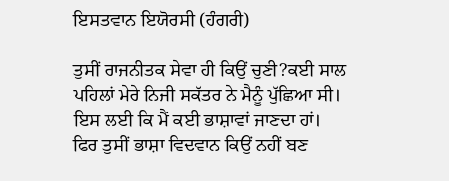ਇਸਤਵਾਨ ਇਯੋਰਸੀ (ਹੰਗਰੀ)

ਤੁਸੀਂ ਰਾਜਨੀਤਕ ਸੇਵਾ ਹੀ ਕਿਉਂ ਚੁਣੀ?ਕਈ ਸਾਲ ਪਹਿਲਾਂ ਮੇਰੇ ਨਿਜੀ ਸਕੱਤਰ ਨੇ ਮੈਨੂੰ ਪੁੱਛਿਆ ਸੀ।
ਇਸ ਲਈ ਕਿ ਮੈਂ ਕਈ ਭਾਸ਼ਾਵਾਂ ਜਾਣਦਾ ਹਾਂ।
ਫਿਰ ਤੁਸੀਂ ਭਾਸ਼ਾ ਵਿਦਵਾਨ ਕਿਉਂ ਨਹੀਂ ਬਣ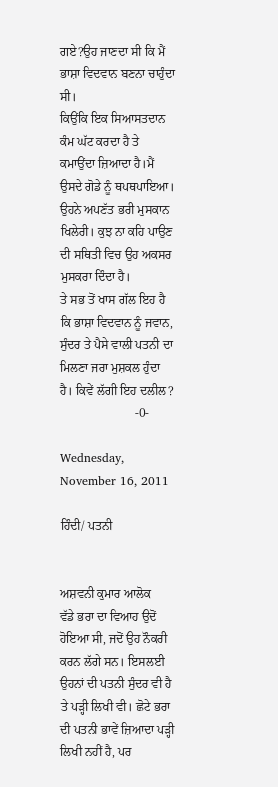ਗਏ?ਉਹ ਜਾਣਦਾ ਸੀ ਕਿ ਮੈਂ ਭਾਸ਼ਾ ਵਿਦਵਾਨ ਬਣਨਾ ਚਾਹੁੰਦਾ ਸੀ।
ਕਿਉਂਕਿ ਇਕ ਸਿਆਸਤਦਾਨ ਕੰਮ ਘੱਟ ਕਰਦਾ ਹੈ ਤੇ ਕਮਾਉਂਦਾ ਜ਼ਿਆਦਾ ਹੈ।ਮੈਂ  ਉਸਦੇ ਗੋਡੇ ਨੂੰ ਥਪਥਪਾਇਆ।
ਉਹਨੇ ਅਪਣੱਤ ਭਰੀ ਮੁਸਕਾਨ ਖਿਲੇਰੀ। ਕੁਝ ਨਾ ਕਹਿ ਪਾਉਣ ਦੀ ਸਥਿਤੀ ਵਿਚ ਉਹ ਅਕਸਰ ਮੁਸਕਰਾ ਦਿੰਦਾ ਹੈ।
ਤੇ ਸਭ ਤੋਂ ਖਾਸ ਗੱਲ ਇਹ ਹੈ ਕਿ ਭਾਸ਼ਾ ਵਿਦਵਾਨ ਨੂੰ ਜਵਾਨ, ਸੁੰਦਰ ਤੇ ਪੈਸੇ ਵਾਲੀ ਪਤਨੀ ਦਾ ਮਿਲਣਾ ਜਰਾ ਮੁਸ਼ਕਲ ਹੁੰਦਾ ਹੈ। ਕਿਵੇਂ ਲੱਗੀ ਇਹ ਦਲੀਲ?
                        -0-

Wednesday, November 16, 2011

ਹਿੰਦੀ/ ਪਤਨੀ


ਅਸ਼ਵਨੀ ਕੁਮਾਰ ਆਲੋਕ
ਵੱਡੇ ਭਰਾ ਦਾ ਵਿਆਹ ਉਦੋਂ ਹੋਇਆ ਸੀ, ਜਦੋਂ ਉਹ ਨੌਕਰੀ ਕਰਨ ਲੱਗੇ ਸਨ। ਇਸਲਈ ਉਹਨਾਂ ਦੀ ਪਤਨੀ ਸੁੰਦਰ ਵੀ ਹੈ ਤੇ ਪਡ਼੍ਹੀ ਲਿਖੀ ਵੀ। ਛੋਟੇ ਭਰਾ ਦੀ ਪਤਨੀ ਭਾਵੇਂ ਜ਼ਿਆਦਾ ਪਡ਼੍ਹੀ ਲਿਖੀ ਨਹੀਂ ਹੈ, ਪਰ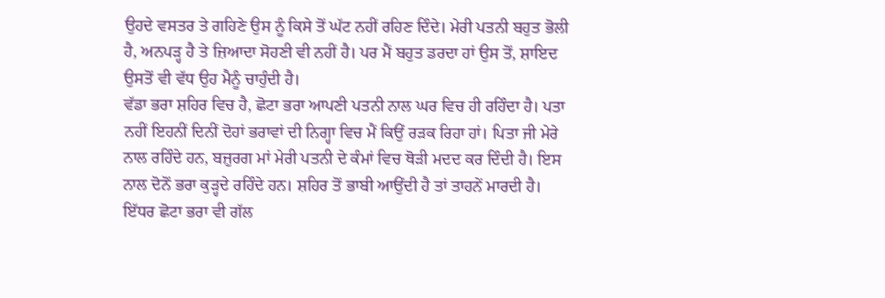ਉਹਦੇ ਵਸਤਰ ਤੇ ਗਹਿਣੇ ਉਸ ਨੂੰ ਕਿਸੇ ਤੋਂ ਘੱਟ ਨਹੀਂ ਰਹਿਣ ਦਿੰਦੇ। ਮੇਰੀ ਪਤਨੀ ਬਹੁਤ ਭੋਲੀ ਹੈ, ਅਨਪਡ਼੍ਹ ਹੈ ਤੇ ਜ਼ਿਆਦਾ ਸੋਹਣੀ ਵੀ ਨਹੀਂ ਹੈ। ਪਰ ਮੈਂ ਬਹੁਤ ਡਰਦਾ ਹਾਂ ਉਸ ਤੋਂ, ਸ਼ਾਇਦ ਉਸਤੋਂ ਵੀ ਵੱਧ ਉਹ ਮੈਨੂੰ ਚਾਹੁੰਦੀ ਹੈ।
ਵੱਡਾ ਭਰਾ ਸ਼ਹਿਰ ਵਿਚ ਹੈ, ਛੋਟਾ ਭਰਾ ਆਪਣੀ ਪਤਨੀ ਨਾਲ ਘਰ ਵਿਚ ਹੀ ਰਹਿੰਦਾ ਹੈ। ਪਤਾ ਨਹੀਂ ਇਹਨੀਂ ਦਿਨੀਂ ਦੋਹਾਂ ਭਰਾਵਾਂ ਦੀ ਨਿਗ੍ਹਾ ਵਿਚ ਮੈਂ ਕਿਉਂ ਰਡ਼ਕ ਰਿਹਾ ਹਾਂ। ਪਿਤਾ ਜੀ ਮੇਰੇ ਨਾਲ ਰਹਿੰਦੇ ਹਨ, ਬਜ਼ੁਰਗ ਮਾਂ ਮੇਰੀ ਪਤਨੀ ਦੇ ਕੰਮਾਂ ਵਿਚ ਥੋਡ਼ੀ ਮਦਦ ਕਰ ਦਿੰਦੀ ਹੈ। ਇਸ ਨਾਲ ਦੋਨੋਂ ਭਰਾ ਕੁਡ਼੍ਹਦੇ ਰਹਿੰਦੇ ਹਨ। ਸ਼ਹਿਰ ਤੋਂ ਭਾਬੀ ਆਉਂਦੀ ਹੈ ਤਾਂ ਤਾਹਨੇਂ ਮਾਰਦੀ ਹੈ। ਇੱਧਰ ਛੋਟਾ ਭਰਾ ਵੀ ਗੱਲ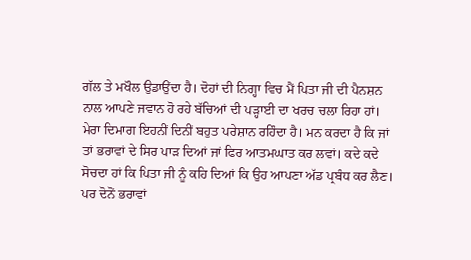ਗੱਲ ਤੇ ਮਖੌਲ ਉਡਾਉਂਦਾ ਹੈ। ਦੋਹਾਂ ਦੀ ਨਿਗ੍ਹਾ ਵਿਚ ਮੈਂ ਪਿਤਾ ਜੀ ਦੀ ਪੈਨਸ਼ਨ ਨਾਲ ਆਪਣੇ ਜਵਾਨ ਹੋ ਰਹੇ ਬੱਚਿਆਂ ਦੀ ਪਡ਼੍ਹਾਈ ਦਾ ਖਰਚ ਚਲਾ ਰਿਹਾ ਹਾਂ।
ਮੇਰਾ ਦਿਮਾਗ ਇਹਨੀਂ ਦਿਨੀਂ ਬਹੁਤ ਪਰੇਸ਼ਾਨ ਰਹਿੰਦਾ ਹੈ। ਮਨ ਕਰਦਾ ਹੈ ਕਿ ਜਾਂ ਤਾਂ ਭਰਾਵਾਂ ਦੇ ਸਿਰ ਪਾਡ਼ ਦਿਆਂ ਜਾਂ ਫਿਰ ਆਤਮਘਾਤ ਕਰ ਲਵਾਂ। ਕਦੇ ਕਦੇ ਸੋਚਦਾ ਹਾਂ ਕਿ ਪਿਤਾ ਜੀ ਨੂੰ ਕਹਿ ਦਿਆਂ ਕਿ ਉਹ ਆਪਣਾ ਅੱਡ ਪ੍ਰਬੰਧ ਕਰ ਲੈਣ। ਪਰ ਦੋਨੋਂ ਭਰਾਵਾਂ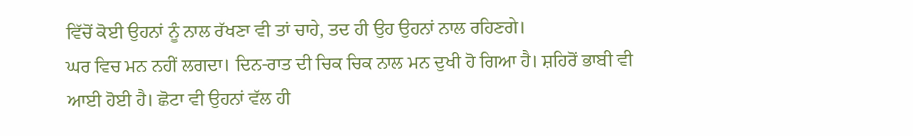ਵਿੱਚੋਂ ਕੋਈ ਉਹਨਾਂ ਨੂੰ ਨਾਲ ਰੱਖਣਾ ਵੀ ਤਾਂ ਚਾਹੇ, ਤਦ ਹੀ ਉਹ ਉਹਨਾਂ ਨਾਲ ਰਹਿਣਗੇ।
ਘਰ ਵਿਚ ਮਨ ਨਹੀਂ ਲਗਦਾ। ਦਿਨ-ਰਾਤ ਦੀ ਚਿਕ ਚਿਕ ਨਾਲ ਮਨ ਦੁਖੀ ਹੋ ਗਿਆ ਹੈ। ਸ਼ਹਿਰੋਂ ਭਾਬੀ ਵੀ ਆਈ ਹੋਈ ਹੈ। ਛੋਟਾ ਵੀ ਉਹਨਾਂ ਵੱਲ ਹੀ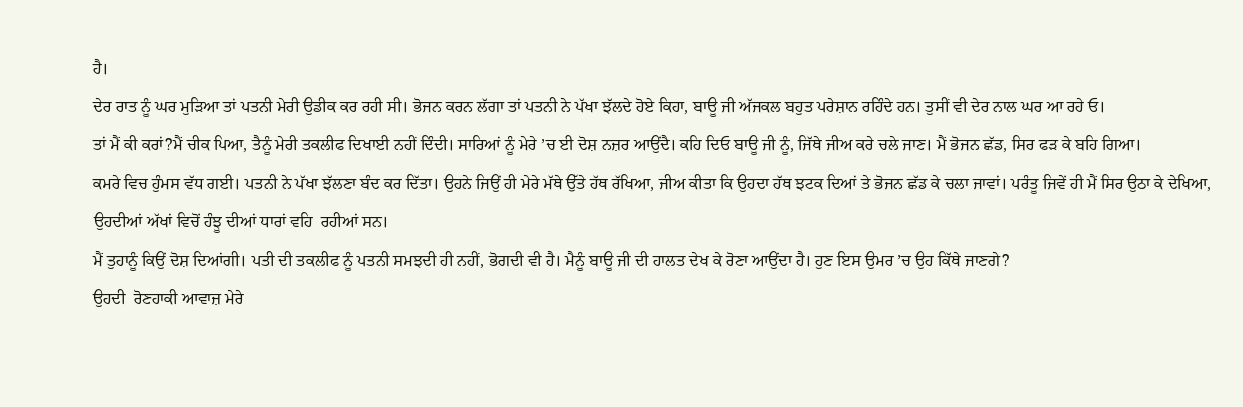ਹੈ।
ਦੇਰ ਰਾਤ ਨੂੰ ਘਰ ਮੁਡ਼ਿਆ ਤਾਂ ਪਤਨੀ ਮੇਰੀ ਉਡੀਕ ਕਰ ਰਹੀ ਸੀ। ਭੋਜਨ ਕਰਨ ਲੱਗਾ ਤਾਂ ਪਤਨੀ ਨੇ ਪੱਖਾ ਝੱਲਦੇ ਹੋਏ ਕਿਹਾ, ਬਾਊ ਜੀ ਅੱਜਕਲ ਬਹੁਤ ਪਰੇਸ਼ਾਨ ਰਹਿੰਦੇ ਹਨ। ਤੁਸੀਂ ਵੀ ਦੇਰ ਨਾਲ ਘਰ ਆ ਰਹੇ ਓ।
ਤਾਂ ਮੈਂ ਕੀ ਕਰਾਂ?ਮੈਂ ਚੀਕ ਪਿਆ, ਤੈਨੂੰ ਮੇਰੀ ਤਕਲੀਫ ਦਿਖਾਈ ਨਹੀਂ ਦਿੰਦੀ। ਸਾਰਿਆਂ ਨੂੰ ਮੇਰੇ ’ਚ ਈ ਦੋਸ਼ ਨਜ਼ਰ ਆਉਂਦੈ। ਕਹਿ ਦਿਓ ਬਾਊ ਜੀ ਨੂੰ, ਜਿੱਥੇ ਜੀਅ ਕਰੇ ਚਲੇ ਜਾਣ। ਮੈਂ ਭੋਜਨ ਛੱਡ, ਸਿਰ ਫਡ਼ ਕੇ ਬਹਿ ਗਿਆ।
ਕਮਰੇ ਵਿਚ ਹੁੰਮਸ ਵੱਧ ਗਈ। ਪਤਨੀ ਨੇ ਪੱਖਾ ਝੱਲਣਾ ਬੰਦ ਕਰ ਦਿੱਤਾ। ਉਹਨੇ ਜਿਉਂ ਹੀ ਮੇਰੇ ਮੱਥੇ ਉੱਤੇ ਹੱਥ ਰੱਖਿਆ, ਜੀਅ ਕੀਤਾ ਕਿ ਉਹਦਾ ਹੱਥ ਝਟਕ ਦਿਆਂ ਤੇ ਭੋਜਨ ਛੱਡ ਕੇ ਚਲਾ ਜਾਵਾਂ। ਪਰੰਤੂ ਜਿਵੇਂ ਹੀ ਮੈਂ ਸਿਰ ਉਠਾ ਕੇ ਦੇਖਿਆ, ਉਹਦੀਆਂ ਅੱਖਾਂ ਵਿਚੋਂ ਹੰਝੂ ਦੀਆਂ ਧਾਰਾਂ ਵਹਿ  ਰਹੀਆਂ ਸਨ।
ਮੈਂ ਤੁਹਾਨੂੰ ਕਿਉਂ ਦੋਸ਼ ਦਿਆਂਗੀ। ਪਤੀ ਦੀ ਤਕਲੀਫ ਨੂੰ ਪਤਨੀ ਸਮਝਦੀ ਹੀ ਨਹੀਂ, ਭੋਗਦੀ ਵੀ ਹੈ। ਮੈਨੂੰ ਬਾਊ ਜੀ ਦੀ ਹਾਲਤ ਦੇਖ ਕੇ ਰੋਣਾ ਆਉਂਦਾ ਹੈ। ਹੁਣ ਇਸ ਉਮਰ ’ਚ ਉਹ ਕਿੱਥੇ ਜਾਣਗੇ?
ਉਹਦੀ  ਰੋਣਹਾਕੀ ਆਵਾਜ਼ ਮੇਰੇ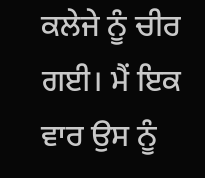ਕਲੇਜੇ ਨੂੰ ਚੀਰ ਗਈ। ਮੈਂ ਇਕ ਵਾਰ ਉਸ ਨੂੰ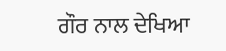ਗੌਰ ਨਾਲ ਦੇਖਿਆ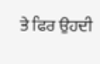ਤੇ ਫਿਰ ਉਹਦੀ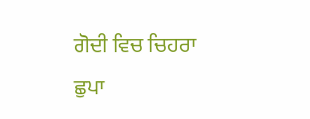ਗੋਦੀ ਵਿਚ ਚਿਹਰਾ ਛੁਪਾ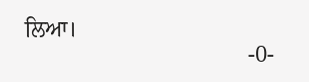ਲਿਆ।
                                       -0-